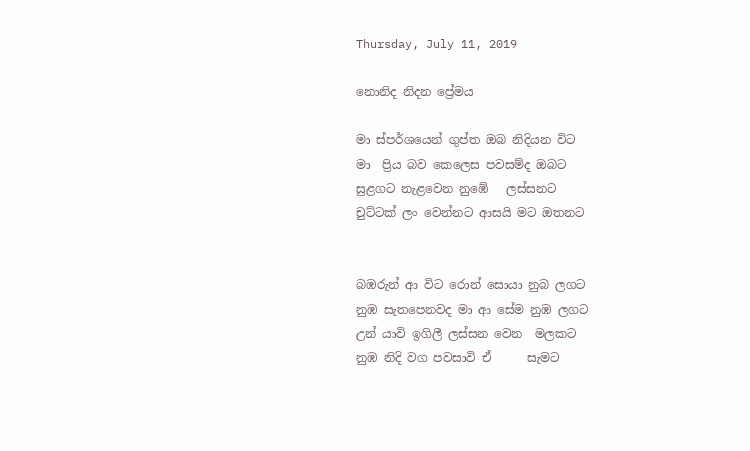Thursday, July 11, 2019

නොනිද නිදන ප්‍රේමය

මා ස්පර්ශයෙන් ගුප්ත ඔබ නිදියන විට
මා  ප්‍රිය බව කෙලෙස පවසම්ද ඔබට
සුළගට නැළවෙන නුඹේ   ලස්සනට
චුට්ටක් ලං වෙන්නට ආසයි මට ඔතනට


බඹරුන් ආ විට රොන් සොයා නුබ ලගට
නුඹ සැතපෙනවද මා ආ සේම නුඹ ලගට
උන් යාවි ඉගිලී ලස්සන වෙන  මලකට
නුඹ නිදි වග පවසාවි ඒ      සැමට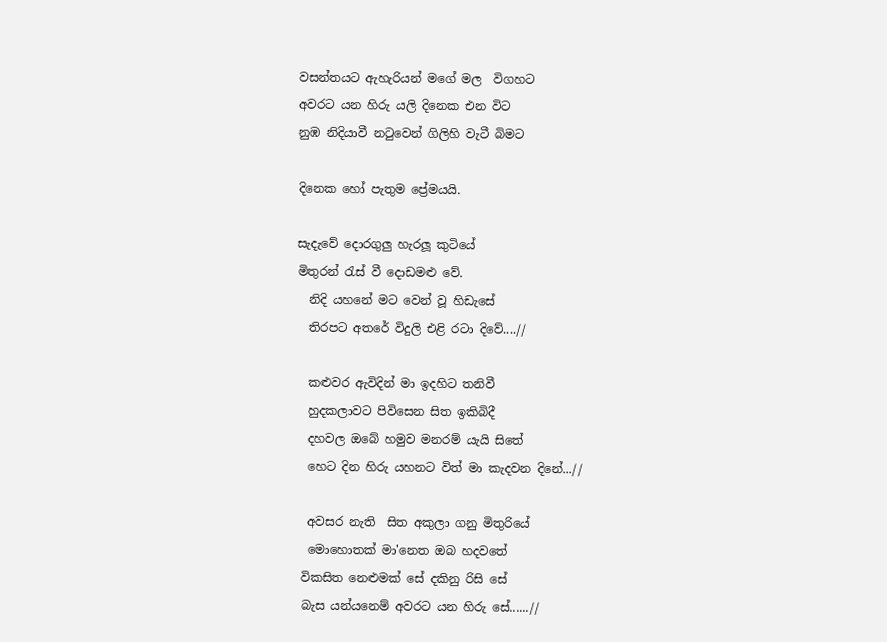වසන්තයට ඇහැරියන් මගේ මල  විගහට
අවරට යන හිරු යලි දිනෙක එන විට
නුඹ නිදියාවී නටුවෙන් ගිලිහි වැටී බිමට

දිනෙක හෝ පැතුම ප්‍රේමයයි.

සැදැවේ දොරගුලු හැරලූ කුටියේ
මිතුරන් රැස් වී දොඩමළු වේ.
  නිදි යහනේ මට වෙන් වූ හිඩැසේ
  තිරපට අතරේ විදුලි එළි රටා දිවේ....//

  කළුවර ඇවිදින් මා ඉදහිට තනිවී
  හුදකලාවට පිවිසෙන සිත ඉකිබිදී
  දහවල ඔබේ හමුව මනරම් යැයි සිතේ
  හෙට දින හිරු යහනට විත් මා කැදවන දිනේ...//

  අවසර නැති  සිත අකුලා ගනු මිතුරියේ
  මොහොතක් මා'නෙත ඔබ හදවතේ
 විකසිත නෙළුමක් සේ දකිනු රිසි සේ
 බැස යන්යනෙම් අවරට යන හිරු සේ......//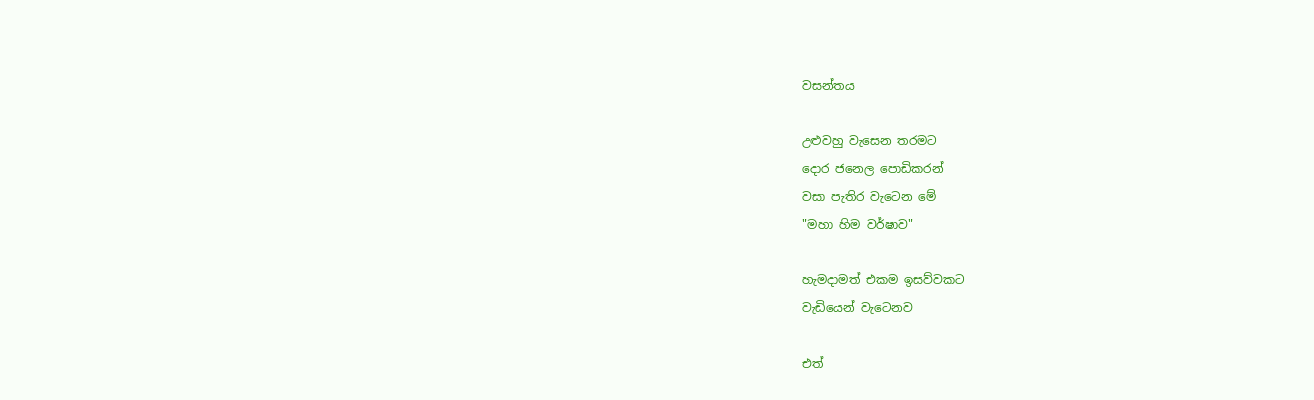වසන්තය

උළුවහු වැසෙන තරමට
දොර ජනෙල පොඩිකරන්
වසා පැතිර වැටෙන මේ
"මහා හිම වර්ෂාව"

හැමදාමත් එකම ඉසව්වකට
වැඩියෙන් වැටෙනව

එත්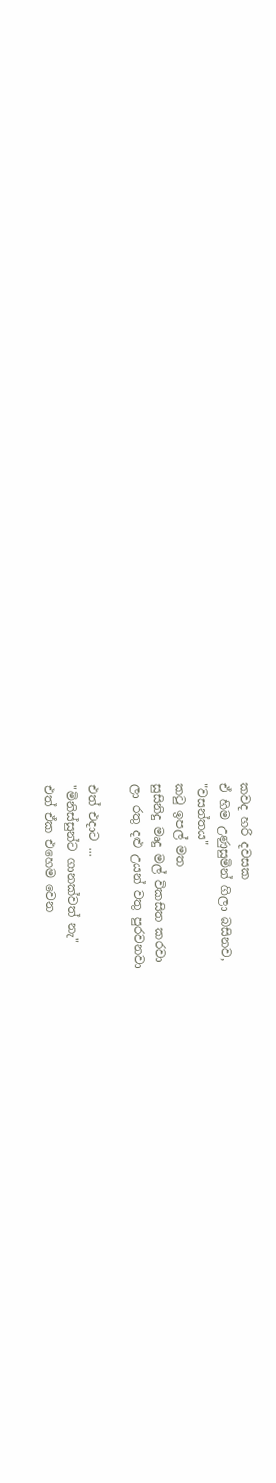කවද හරි දවසක
ඒ හිම උණුසුමින් ගිලා බසිනව,
"වසන්තය"
කටු ඉපල් මත
සුසිනිදු මෘදු මල් විකසිත කරවා
ලා රතු දළු උයන් වතු පුරවනවා

එත් එදාට ...
"මිනිස්සුන්ට ගානක්වත් නැ"
එත් ඒක එහෙම වෙන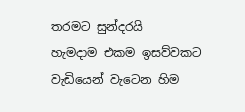තරමට සුන්දරයි
හැමදාම එකම ඉසව්වකට
වැඩියෙන් වැටෙන හිම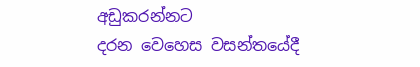අඩුකරන්නට
දරන වෙහෙස වසන්තයේදී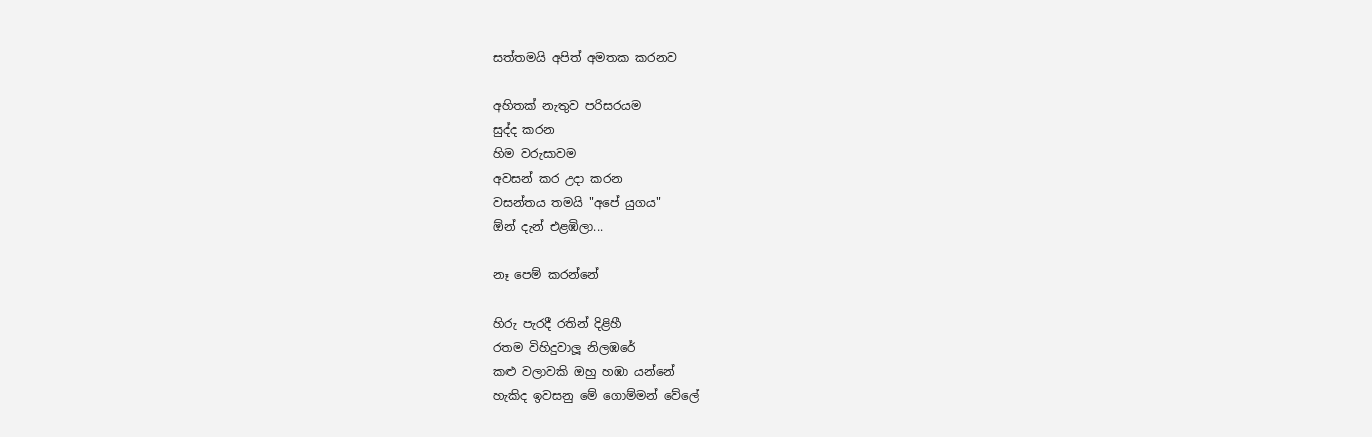සත්තමයි අපිත් අමතක කරනව

අහිතක් නැතුව පරිසරයම
සුද්ද කරන
හිම වරුසාවම
අවසන් කර උදා කරන
වසන්තය තමයි "අපේ යුගය"
ඕන් දැන් එළඹිලා...

නෑ පෙම් කරන්නේ

හිරු පැරදී රතින් දිළිහී
රතම විහිදුවාලූ නිලඹරේ
කළු වලාවකි ඔහු හඹා යන්නේ
හැකිද ඉවසනු මේ ගොම්මන් වේලේ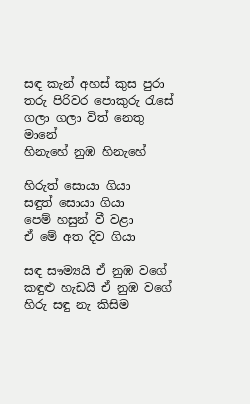සඳ කැන් අහස් කුස පුරා
තරු පිරිවර පොකුරු රැසේ
ගලා ගලා විත් නෙතු මානේ
හිනැහේ නුඹ හිනැහේ

හිරුත් සොයා ගියා
සඳුත් සොයා ගියා
පෙම් හසුන් වී වළා
ඒ මේ අත දිව ගියා

සඳ සෟම්‍යයි ඒ නුඹ වගේ
කඳුළු හැඩයි ඒ නුඹ වගේ
හිරු සඳු නැ කිසිම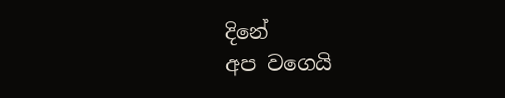දිනේ
අප වගෙයි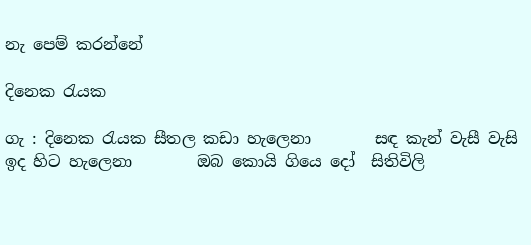නැ පෙම් කරන්නේ

දිනෙක රැයක

ගැ : දිනෙක රැයක සීතල කඩා හැලෙනා        සඳ කැන් වැසී වැසි ඉද හිට හැලෙනා        ඔබ කොයි ගියෙ දෝ  සිතිවිලි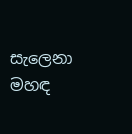සැලෙනා        මහඳ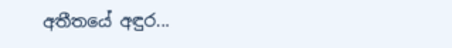අතීතයේ අඳුර...